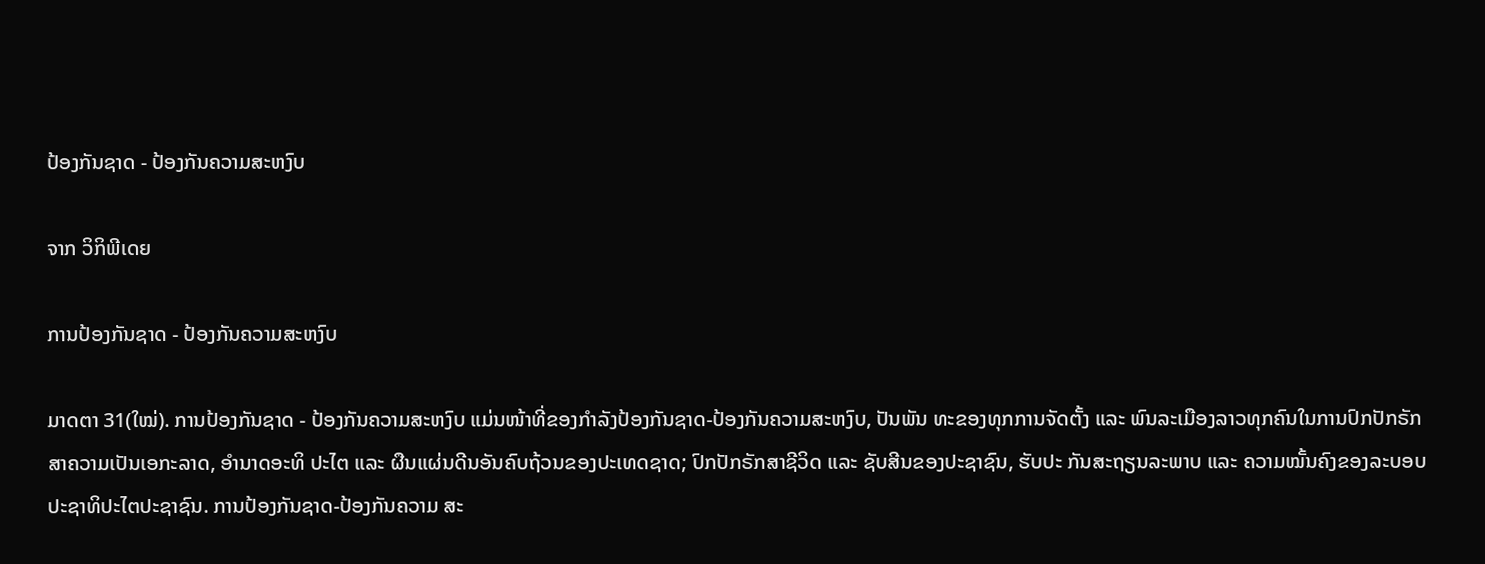ປ້ອງກັນຊາດ - ປ້ອງກັນຄວາມສະຫງົບ

ຈາກ ວິກິພີເດຍ

ການປ້ອງກັນຊາດ - ປ້ອງກັນຄວາມສະຫງົບ

ມາດຕາ 31(ໃໝ່). ການປ້ອງກັນຊາດ - ປ້ອງກັນຄວາມສະຫງົບ ແມ່ນໜ້າທີ່ຂອງກຳລັງປ້ອງກັນຊາດ-ປ້ອງກັນຄວາມສະຫງົບ, ປັນພັນ ທະຂອງທຸກການຈັດຕັ້ງ ແລະ ພົນລະເມືອງລາວທຸກຄົນໃນການປົກປັກຣັກສາຄວາມເປັນເອກະລາດ, ອຳນາດອະທິ ປະໄຕ ແລະ ຜືນແຜ່ນດີນອັນຄົບຖ້ວນຂອງປະເທດຊາດ; ປົກປັກຣັກສາຊີວິດ ແລະ ຊັບສີນຂອງປະຊາຊົນ, ຮັບປະ ກັນສະຖຽນລະພາບ ແລະ ຄວາມໝັ້ນຄົງຂອງລະບອບປະຊາທິປະໄຕປະຊາຊົນ. ການປ້ອງກັນຊາດ-ປ້ອງກັນຄວາມ ສະ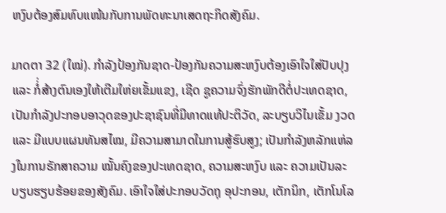ຫງົບຕ້ອງສົມທົບແໜ້ນກັບການພັດທະນາເສດຖະກິດສັງຄົມ.

ມາດຕາ 32 (ໃໝ່). ກຳລັງປ້ອງກັນຊາດ-ປ້ອງກັນຄວາມສະຫງົບຕ້ອງເອົາໃຈໃສ່ປັບປຸງ ແລະ ກ່ໍ່ສ້າງຕົນເອງໃຫ້ເຕີມໃຫ່ຍເຂັ້ມແຂງ, ເຊີດ ຊູຄວາມຈົ່ງຮັກພັກດີຕໍ່ປະເທດຊາດ, ເປັນກຳລັງປະກອບອາວຸດຂອງປະຊາຊົນທີ່ມີທາດແທ້ປະຕິວັດ, ລະບຽບວິໄນເຂັ້ມ ງວດ ແລະ ມີແບບແຜນທັນສໄໝ, ມີຄວາມສາມາດໃນການສູ້ຮົບສູງ; ເປັນກຳລັງຫລັກແຫ່ລງໃນການຣັກສາຄວາມ ໝັ້ນຄົງຂອງປະເທດຊາດ, ຄວາມສະຫງົບ ແລະ ຄວາມເປັນລະບຽບຮຽບຮ້ອຍຂອງສັງຄົມ. ເອົາໃຈໃສ່ປະກອບວັດຖຸ ອຸປະກອນ, ເຕັກນິກ, ເຕັກໂນໂລ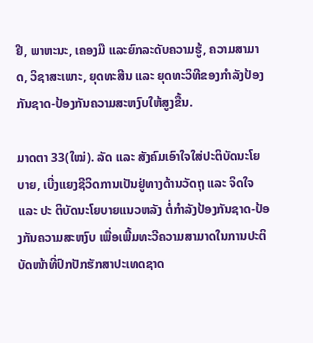ຢີ, ພາຫະນະ, ເຄອງມື ແລະຍົກລະດັບຄວາມຮູ້, ຄວາມສາມາດ, ວິຊາສະເພາະ, ຍຸດທະສີນ ແລະ ຍຸດທະວິທີຂອງກຳລັງປ້ອງກັນຊາດ-ປ້ອງກັນຄວາມສະຫງົບໃຫ້ສູງຂື້ນ.

ມາດຕາ 33(ໃໝ່). ລັດ ແລະ ສັງຄົມເອົາໃຈໃສ່ປະຕິບັດນະໂຍບາຍ, ເບີ່ງແຍງຊີວິດການເປັນຢູ່ທາງດ້ານວັດຖຸ ແລະ ຈິດໃຈ ແລະ ປະ ຕິບັດນະໂຍບາຍແນວຫລັງ ຕໍ່ກຳລັງປ້ອງກັນຊາດ-ປ້ອງກັນຄວາມສະຫງົບ ເພື່ອເພີ້ມທະວີຄວາມສາມາດໃນການປະຕິ ບັດໜ້າທີ່ປົກປັກຮັກສາປະເທດຊາດ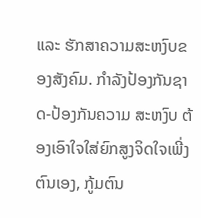ແລະ ຮັກສາຄວາມສະຫງົບຂອງສັງຄົມ. ກຳລັງປ້ອງກັນຊາດ-ປ້ອງກັນຄວາມ ສະຫງົບ ຕ້ອງເອົາໃຈໃສ່ຍົກສູງຈິດໃຈເພີ່ງຕົນເອງ, ກູ້ມຕົນ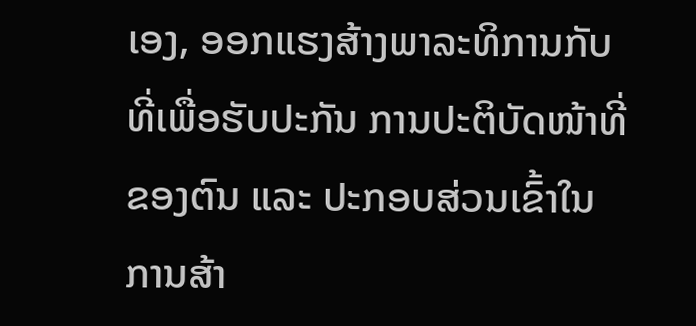ເອງ, ອອກແຮງສ້າງພາລະທິການກັບທີ່ເພື່ອຮັບປະກັນ ການປະຕິບັດໜ້າທີ່ຂອງຕົນ ແລະ ປະກອບສ່ວນເຂົ້າໃນການສ້າ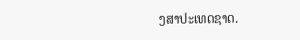ງສາປະເທດຊາດ.